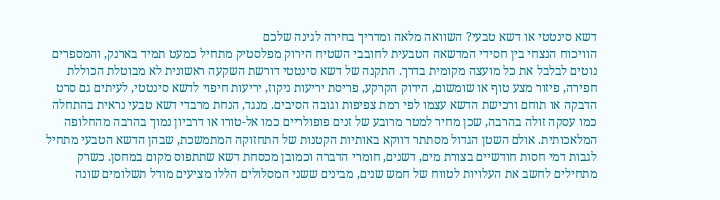דשא סינטטי או דשא טבעי? השוואה מלאה ומדריך בחירה לגינה שלכם
הוויכוח הנצחי בין חסידי המדשאה הטבעית לחובבי השטיח הירוק מפלסטיק מתחיל כמעט תמיד בארנק, והמספרים נוטים לבלבל את כל מועצה מקומית בדרך. התקנה של דשא סינטטי דורשת השקעה ראשונית לא מבוטלת הכוללת חפירה, פיזור מצע טוף או שומשום, הידוק הקרקע, פריסת יריעות ניקוז, יריעות חיפוי לדשא סינטטי, לעיתים גם סרט הדבקה או תוחם ורכישת הדשא עצמו לפי רמת צפיפות וגובה הסיבים. מנגד, הנחת מרבדי דשא טבעי נראית בהתחלה כמו עסקה זולה בהרבה, שכן מחיר למטר מרובע של זנים פופולריים כמו אל-טורו או דרביון נמוך בהרבה מהחלופה המלאכותית. אולם השטן הגדול מסתתר דווקא באותיות הקטנות של התחזוקה המתמשכת, שבהן הדשא הטבעי מתחיל לגבות דמי חסות חודשיים בצורת מים, דשנים, חומרי הדברה וכמובן מכסחת דשא שתתפוס מקום במחסן. כשרק מתחילים לחשב את העלויות לטווח של חמש שנים, מבינים ששני המסלולים הללו מציעים מודל תשלומים שונה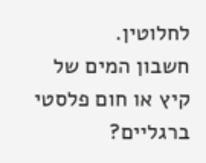לחלוטין.
חשבון המים של קיץ או חום פלסטי ברגליים?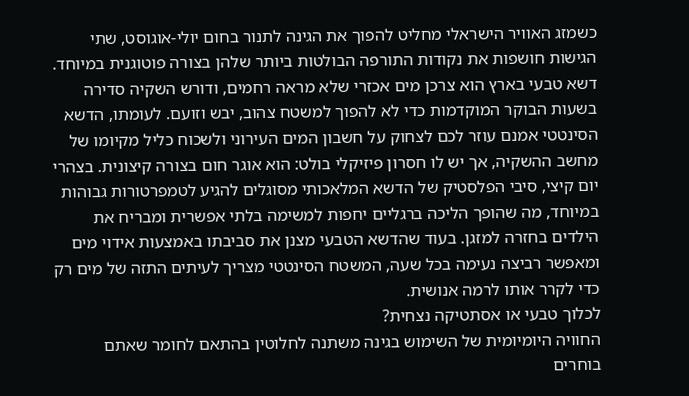כשמזג האוויר הישראלי מחליט להפוך את הגינה לתנור בחום יולי-אוגוסט, שתי הגישות חושפות את נקודות התורפה הבולטות ביותר שלהן בצורה פוטוגנית במיוחד. דשא טבעי בארץ הוא צרכן מים אכזרי שלא מראה רחמים, ודורש השקיה סדירה בשעות הבוקר המוקדמות כדי לא להפוך למשטח צהוב, יבש וזועם. לעומתו, הדשא הסינטטי אמנם עוזר לכם לצחוק על חשבון המים העירוני ולשכוח כליל מקיומו של מחשב ההשקיה, אך יש לו חסרון פיזיקלי בולט: הוא אוגר חום בצורה קיצונית. בצהרי יום קיצי, סיבי הפלסטיק של הדשא המלאכותי מסוגלים להגיע לטמפרטורות גבוהות במיוחד, מה שהופך הליכה ברגליים יחפות למשימה בלתי אפשרית ומבריח את הילדים בחזרה למזגן. בעוד שהדשא הטבעי מצנן את סביבתו באמצעות אידוי מים ומאפשר רביצה נעימה בכל שעה, המשטח הסינטטי מצריך לעיתים התזה של מים רק כדי לקרר אותו לרמה אנושית.
לכלוך טבעי או אסתטיקה נצחית?
החוויה היומיומית של השימוש בגינה משתנה לחלוטין בהתאם לחומר שאתם בוחרים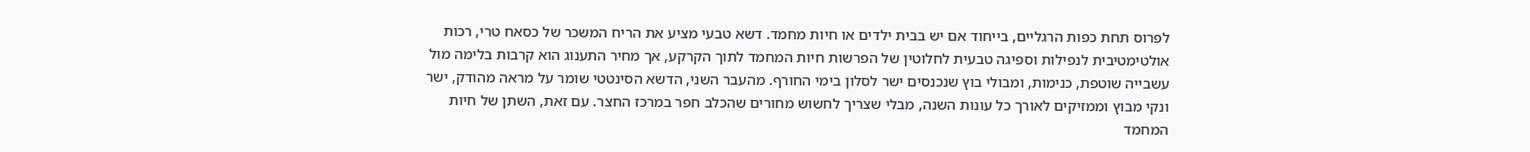לפרוס תחת כפות הרגליים, בייחוד אם יש בבית ילדים או חיות מחמד. דשא טבעי מציע את הריח המשכר של כסאח טרי, רכות אולטימטיבית לנפילות וספיגה טבעית לחלוטין של הפרשות חיות המחמד לתוך הקרקע, אך מחיר התענוג הוא קרבות בלימה מול עשבייה שוטפת, כנימות, ומבולי בוץ שנכנסים ישר לסלון בימי החורף. מהעבר השני, הדשא הסינטטי שומר על מראה מהודק, ישר ונקי מבוץ וממזיקים לאורך כל עונות השנה, מבלי שצריך לחשוש מחורים שהכלב חפר במרכז החצר. עם זאת, השתן של חיות המחמד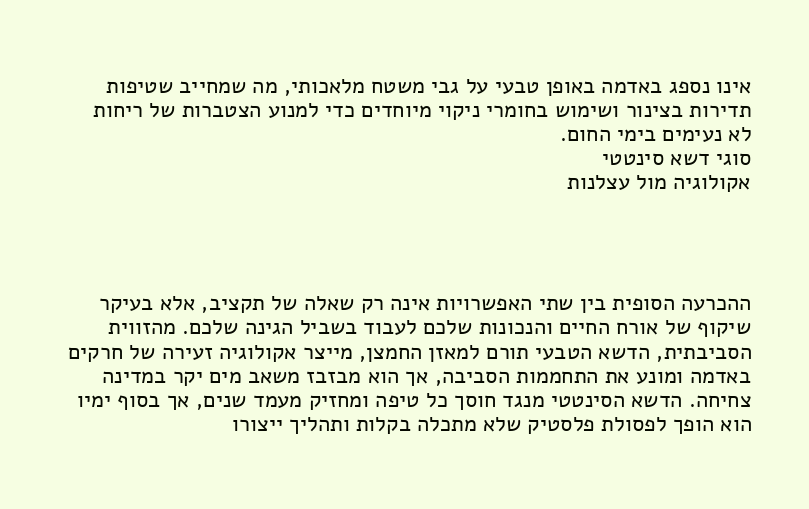אינו נספג באדמה באופן טבעי על גבי משטח מלאכותי, מה שמחייב שטיפות תדירות בצינור ושימוש בחומרי ניקוי מיוחדים כדי למנוע הצטברות של ריחות לא נעימים בימי החום.
סוגי דשא סינטטי
אקולוגיה מול עצלנות




ההכרעה הסופית בין שתי האפשרויות אינה רק שאלה של תקציב, אלא בעיקר שיקוף של אורח החיים והנכונות שלכם לעבוד בשביל הגינה שלכם. מהזווית הסביבתית, הדשא הטבעי תורם למאזן החמצן, מייצר אקולוגיה זעירה של חרקים באדמה ומונע את התחממות הסביבה, אך הוא מבזבז משאב מים יקר במדינה צחיחה. הדשא הסינטטי מנגד חוסך כל טיפה ומחזיק מעמד שנים, אך בסוף ימיו הוא הופך לפסולת פלסטיק שלא מתכלה בקלות ותהליך ייצורו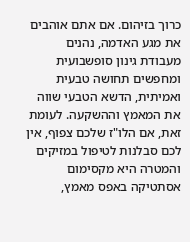כרוך בזיהום. אם אתם אוהבים את מגע האדמה, נהנים מעבודת גינון סופשבועית ומחפשים תחושה טבעית ואמיתית, הדשא הטבעי שווה את המאמץ וההשקעה. לעומת זאת, אם הלו"ז שלכם צפוף, אין לכם סבלנות לטיפול במזיקים והמטרה היא מקסימום אסתטיקה באפס מאמץ,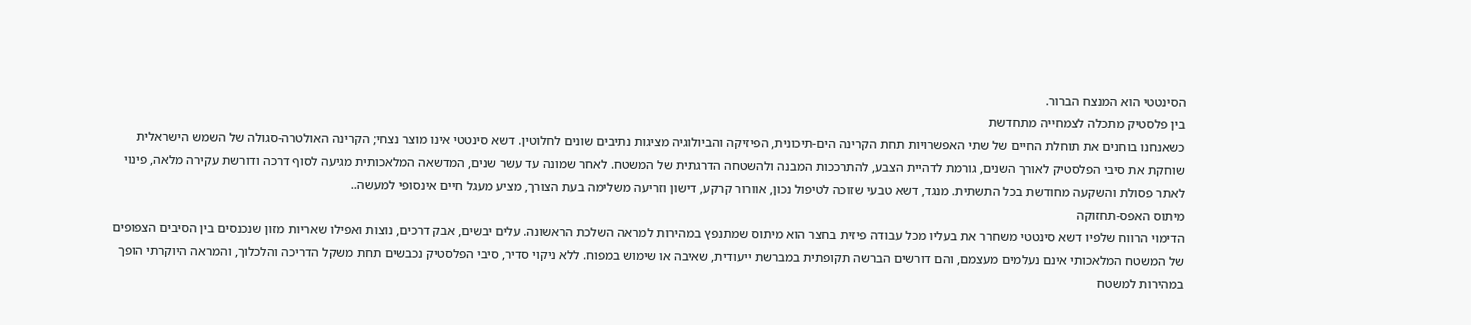הסינטטי הוא המנצח הברור.
בין פלסטיק מתכלה לצמחייה מתחדשת
כשאנחנו בוחנים את תוחלת החיים של שתי האפשרויות תחת הקרינה הים-תיכונית, הפיזיקה והביולוגיה מציגות נתיבים שונים לחלוטין. דשא סינטטי אינו מוצר נצחי; הקרינה האולטרה-סגולה של השמש הישראלית שוחקת את סיבי הפלסטיק לאורך השנים, גורמת לדהיית הצבע, להתרככות המבנה ולהשטחה הדרגתית של המשטח. לאחר שמונה עד עשר שנים, המדשאה המלאכותית מגיעה לסוף דרכה ודורשת עקירה מלאה, פינוי לאתר פסולת והשקעה מחודשת בכל התשתית. מנגד, דשא טבעי שזוכה לטיפול נכון, אוורור קרקע, דישון וזריעה משלימה בעת הצורך, מציע מעגל חיים אינסופי למעשה..
מיתוס האפס-תחזוקה
הדימוי הרווח שלפיו דשא סינטטי משחרר את בעליו מכל עבודה פיזית בחצר הוא מיתוס שמתנפץ במהירות למראה השלכת הראשונה. עלים יבשים, אבק דרכים, נוצות ואפילו שאריות מזון שנכנסים בין הסיבים הצפופים של המשטח המלאכותי אינם נעלמים מעצמם, והם דורשים הברשה תקופתית במברשת ייעודית, שאיבה או שימוש במפוח. ללא ניקוי סדיר, סיבי הפלסטיק נכבשים תחת משקל הדריכה והלכלוך, והמראה היוקרתי הופך במהירות למשטח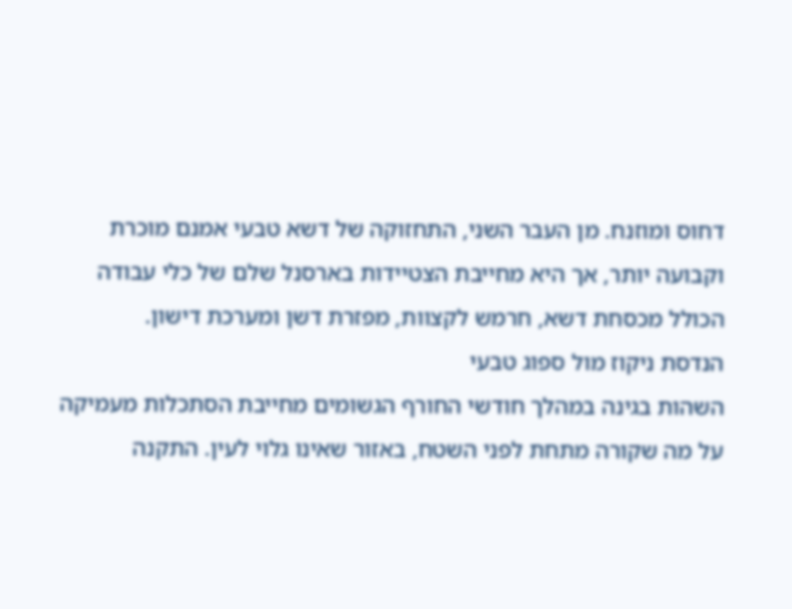דחוס ומוזנח. מן העבר השני, התחזוקה של דשא טבעי אמנם מוכרת וקבועה יותר, אך היא מחייבת הצטיידות בארסנל שלם של כלי עבודה הכולל מכסחת דשא, חרמש לקצוות, מפזרת דשן ומערכת דישון.
הנדסת ניקוז מול ספוג טבעי
השהות בגינה במהלך חודשי החורף הגשומים מחייבת הסתכלות מעמיקה על מה שקורה מתחת לפני השטח, באזור שאינו גלוי לעין. התקנה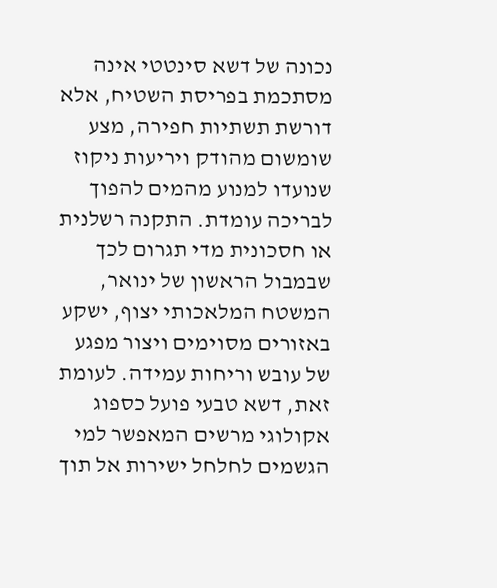נכונה של דשא סינטטי אינה מסתכמת בפריסת השטיח, אלא דורשת תשתיות חפירה, מצע שומשום מהודק ויריעות ניקוז שנועדו למנוע מהמים להפוך לבריכה עומדת. התקנה רשלנית או חסכונית מדי תגרום לכך שבמבול הראשון של ינואר, המשטח המלאכותי יצוף, ישקע באזורים מסוימים ויצור מפגע של עובש וריחות עמידה. לעומת זאת, דשא טבעי פועל כספוג אקולוגי מרשים המאפשר למי הגשמים לחלחל ישירות אל תוך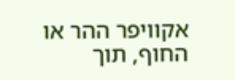אקוויפר ההר או החוף, תוך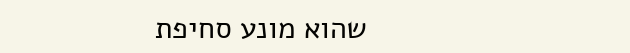שהוא מונע סחיפת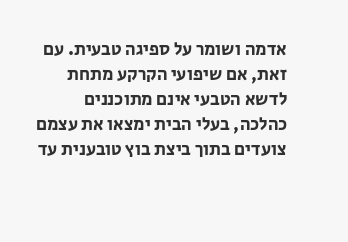אדמה ושומר על ספיגה טבעית. עם זאת, אם שיפועי הקרקע מתחת לדשא הטבעי אינם מתוכננים כהלכה, בעלי הבית ימצאו את עצמם צועדים בתוך ביצת בוץ טובענית עד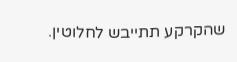שהקרקע תתייבש לחלוטין.